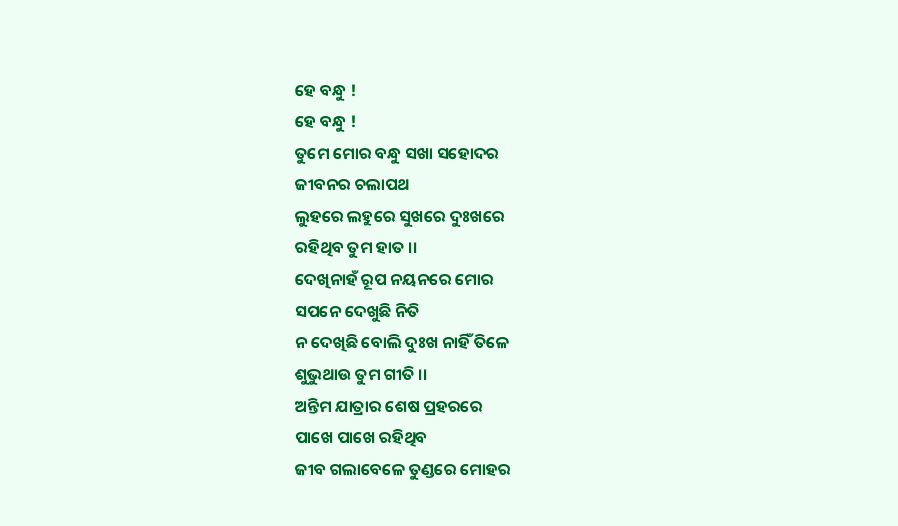ହେ ବନ୍ଧୁ !
ହେ ବନ୍ଧୁ !
ତୁମେ ମୋର ବନ୍ଧୁ ସଖା ସହୋଦର
ଜୀବନର ଚଲାପଥ
ଲୁହରେ ଲହୁରେ ସୁଖରେ ଦୁଃଖରେ
ରହିଥିବ ତୁମ ହାତ ।।
ଦେଖିନାହଁ ରୂପ ନୟନରେ ମୋର
ସପନେ ଦେଖୁଛି ନିତି
ନ ଦେଖିଛି ବୋଲି ଦୁଃଖ ନାହିଁ ତିଳେ
ଶୁଭୁଥାଉ ତୁମ ଗୀତି ।।
ଅନ୍ତିମ ଯାତ୍ରାର ଶେଷ ପ୍ରହରରେ
ପାଖେ ପାଖେ ରହିଥିବ
ଜୀବ ଗଲାବେଳେ ତୁଣ୍ଡରେ ମୋହର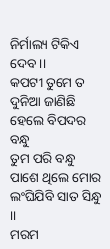ନିର୍ମାଲ୍ୟ ଟିକିଏ ଦେବ ।।
କପଟୀ ତୁମେ ତ ଦୁନିଆ ଜାଣିଛି
ହେଲେ ବିପଦର ବନ୍ଧୁ
ତୁମ ପରି ବନ୍ଧୁ ପାଶେ ଥିଲେ ମୋର
ଲଂଘିଯିବି ସାତ ସିନ୍ଧୁ ।।
ମରମ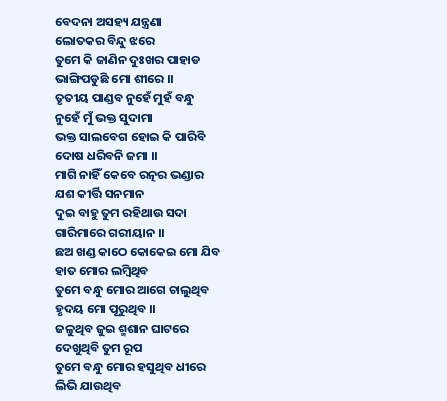ବେଦନା ଅସହ୍ୟ ଯନ୍ତ୍ରଣା
ଲୋତକର ବିନ୍ଦୁ ଝରେ
ତୁମେ କି ଜାଣିନ ଦୁଃଖର ପାହାଡ
ଭାଙ୍ଗିପଡୁଛି ମୋ ଶୀରେ ।।
ତୃତୀୟ ପାଣ୍ଡବ ନୁହେଁ ମୁହଁ ବନ୍ଧୁ
ନୁହେଁ ମୁଁ ଭକ୍ତ ସୁଦାମା
ଭକ୍ତ ସାଲବେଗ ହୋଇ କି ପାରିବି
ଦୋଷ ଧରିବନି ଜମା ।।
ମାଗି ନାହିଁ କେବେ ରତ୍ନର ଭଣ୍ଡାର
ଯଶ କୀର୍ତ୍ତି ସନମାନ
ଦୁଇ ବାହୁ ତୁମ ରହିଥାଉ ସଦା
ଗାରିମାରେ ଗରୀୟାନ ।।
ଛଅ ଖଣ୍ଡ କାଠେ କୋକେଇ ମୋ ଯିବ
ହାତ ମୋର ଲମ୍ବିଥିବ
ତୁମେ ବନ୍ଧୁ ମୋର ଆଗେ ଚାଲୁଥିବ
ହୃଦୟ ମୋ ପୂରୁଥିବ ।।
ଜଳୁଥିବ ଜୁଇ ଶ୍ମଶାନ ଘାଟରେ
ଦେଖୁଥିବି ତୁମ ରୂପ
ତୁମେ ବନ୍ଧୁ ମୋର ହସୁଥିବ ଧୀରେ
ଲିଭି ଯାଉଥିବ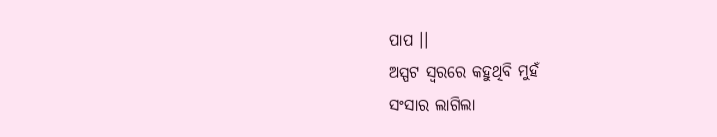ପାପ ।।
ଅସ୍ପଟ ସ୍ବରରେ କହୁଥିବି ମୁହଁ
ସଂସାର ଲାଗିଲା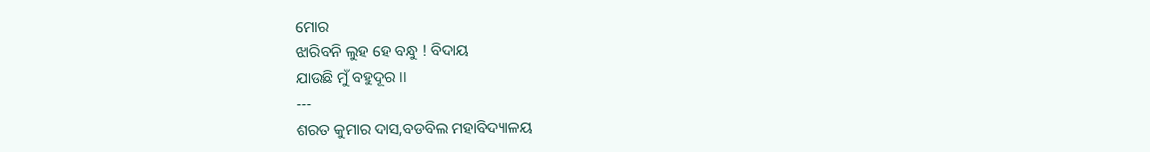ମୋର
ଝାରିବନି ଲୁହ ହେ ବନ୍ଧୁ ! ବିଦାୟ
ଯାଉଛି ମୁଁ ବହୁଦୂର ।।
---
ଶରତ କୁମାର ଦାସ,ବଡବିଲ ମହାବିଦ୍ୟାଳୟ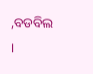,ବଡବିଲ ।